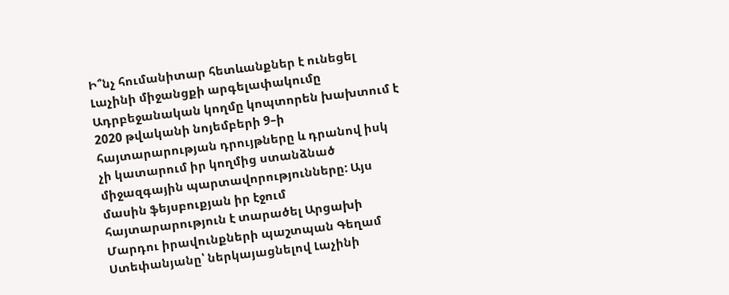Ի՞նչ հումանիտար հետևանքներ է ունեցել Լաչինի միջանցքի արգելափակումը
Ադրբեջանական կողմը կոպտորեն խախտում է 2020 թվականի նոյեմբերի 9–ի հայտարարության դրույթները և դրանով իսկ չի կատարում իր կողմից ստանձնած միջազգային պարտավորությունները: Այս մասին ֆեյսբուքյան իր էջում հայտարարություն է տարածել Արցախի Մարդու իրավունքների պաշտպան Գեղամ Ստեփանյանը՝ ներկայացնելով Լաչինի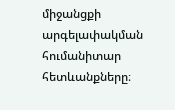միջանցքի արգելափակման հումանիտար հետևանքները։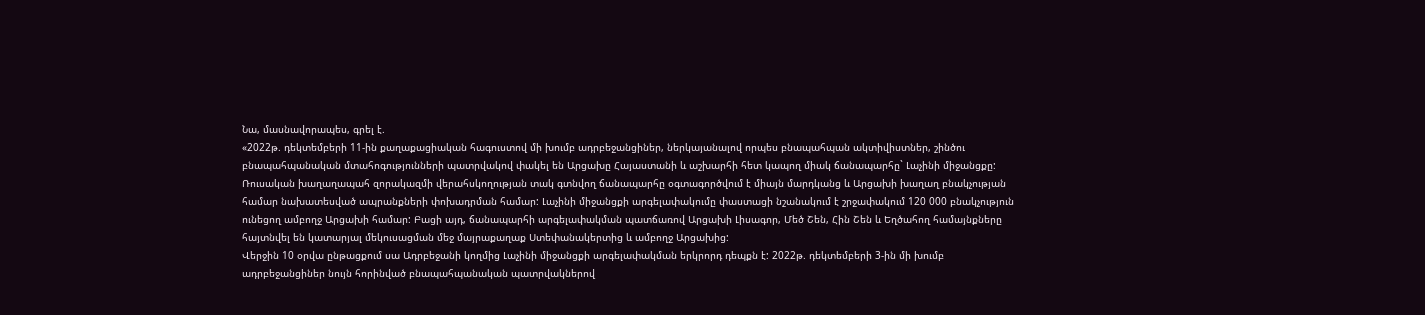Նա, մասնավորապես, գրել է.
«2022թ. դեկտեմբերի 11-ին քաղաքացիական հագուստով մի խումբ ադրբեջանցիներ, ներկայանալով որպես բնապահպան ակտիվիստներ, շինծու բնապահպանական մտահոգությունների պատրվակով փակել են Արցախը Հայաստանի և աշխարհի հետ կապող միակ ճանապարհը` Լաչինի միջանցքը:
Ռուսական խաղաղապահ զորակազմի վերահսկողության տակ գտնվող ճանապարհը օգտագործվում է միայն մարդկանց և Արցախի խաղաղ բնակչության համար նախատեսված ապրանքների փոխադրման համար: Լաչինի միջանցքի արգելափակումը փաստացի նշանակում է շրջափակում 120 000 բնակչություն ունեցող ամբողջ Արցախի համար: Բացի այդ, ճանապարհի արգելափակման պատճառով Արցախի Լիսագոր, Մեծ Շեն, Հին Շեն և Եղծահող համայնքները հայտնվել են կատարյալ մեկուսացման մեջ մայրաքաղաք Ստեփանակերտից և ամբողջ Արցախից:
Վերջին 10 օրվա ընթացքում սա Ադրբեջանի կողմից Լաչինի միջանցքի արգելափակման երկրորդ դեպքն է: 2022թ. դեկտեմբերի 3-ին մի խումբ ադրբեջանցիներ նույն հորինված բնապահպանական պատրվակներով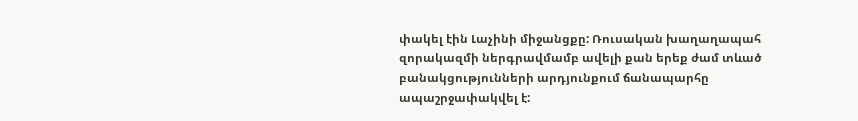փակել էին Լաչինի միջանցքը: Ռուսական խաղաղապահ զորակազմի ներգրավմամբ ավելի քան երեք ժամ տևած բանակցությունների արդյունքում ճանապարհը ապաշրջափակվել է: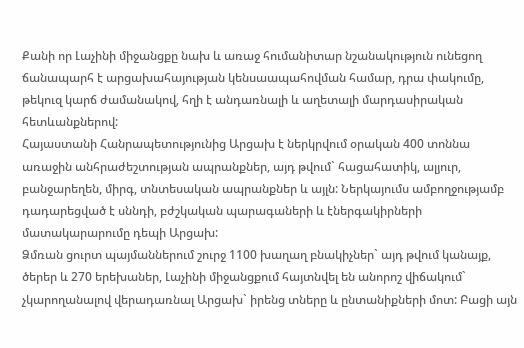Քանի որ Լաչինի միջանցքը նախ և առաջ հումանիտար նշանակություն ունեցող ճանապարհ է արցախահայության կենսաապահովման համար, դրա փակումը, թեկուզ կարճ ժամանակով, հղի է անդառնալի և աղետալի մարդասիրական հետևանքներով:
Հայաստանի Հանրապետությունից Արցախ է ներկրվում օրական 400 տոննա առաջին անհրաժեշտության ապրանքներ, այդ թվում` հացահատիկ, ալյուր, բանջարեղեն, միրգ, տնտեսական ապրանքներ և այլն: Ներկայումս ամբողջությամբ դադարեցված է սննդի, բժշկական պարագաների և էներգակիրների մատակարարումը դեպի Արցախ:
Ձմռան ցուրտ պայմաններում շուրջ 1100 խաղաղ բնակիչներ` այդ թվում կանայք, ծերեր և 270 երեխաներ, Լաչինի միջանցքում հայտնվել են անորոշ վիճակում` չկարողանալով վերադառնալ Արցախ` իրենց տները և ընտանիքների մոտ: Բացի այն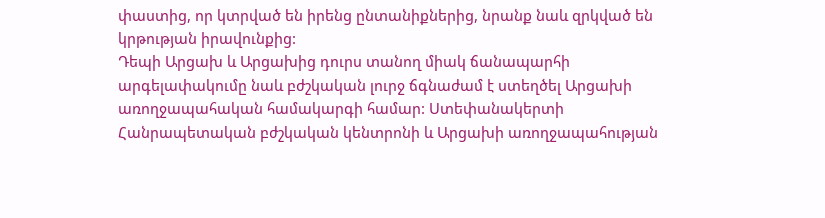փաստից, որ կտրված են իրենց ընտանիքներից, նրանք նաև զրկված են կրթության իրավունքից:
Դեպի Արցախ և Արցախից դուրս տանող միակ ճանապարհի արգելափակումը նաև բժշկական լուրջ ճգնաժամ է ստեղծել Արցախի առողջապահական համակարգի համար: Ստեփանակերտի Հանրապետական բժշկական կենտրոնի և Արցախի առողջապահության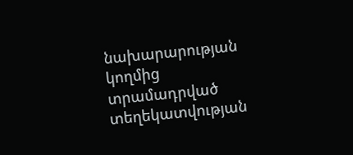նախարարության կողմից տրամադրված տեղեկատվության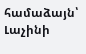համաձայն՝ Լաչինի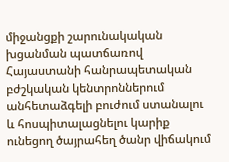միջանցքի շարունակական խցանման պատճառով Հայաստանի հանրապետական բժշկական կենտրոններում անհետաձգելի բուժում ստանալու և հոսպիտալացնելու կարիք ունեցող ծայրահեղ ծանր վիճակում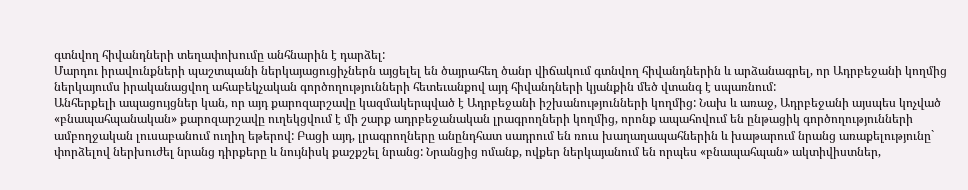գտնվող հիվանդների տեղափոխումը անհնարին է դարձել:
Մարդու իրավունքների պաշտպանի ներկայացուցիչներն այցելել են ծայրահեղ ծանր վիճակում գտնվող հիվանդներին և արձանագրել, որ Ադրբեջանի կողմից ներկայումս իրականացվող ահաբեկչական գործողությունների հետեւանքով այդ հիվանդների կյանքին մեծ վտանգ է սպառնում:
Անհերքելի ապացույցներ կան, որ այդ քարոզարշավը կազմակերպված է Ադրբեջանի իշխանությունների կողմից: Նախ և առաջ, Ադրբեջանի այսպես կոչված «բնապահպանական» քարոզարշավը ուղեկցվում է մի շարք ադրբեջանական լրագրողների կողմից, որոնք ապահովում են ընթացիկ գործողությունների ամբողջական լուսաբանում ուղիղ եթերով: Բացի այդ, լրագրողները անընդհատ սադրում են ռուս խաղաղապահներին և խաթարում նրանց առաքելությունը` փորձելով ներխուժել նրանց դիրքերը և նույնիսկ քաշքշել նրանց: Նրանցից ոմանք, ովքեր ներկայանում են որպես «բնապահպան» ակտիվիստներ,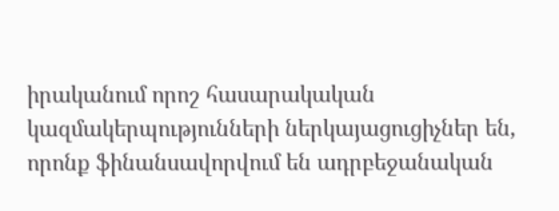իրականում որոշ հասարակական կազմակերպությունների ներկայացուցիչներ են, որոնք ֆինանսավորվում են ադրբեջանական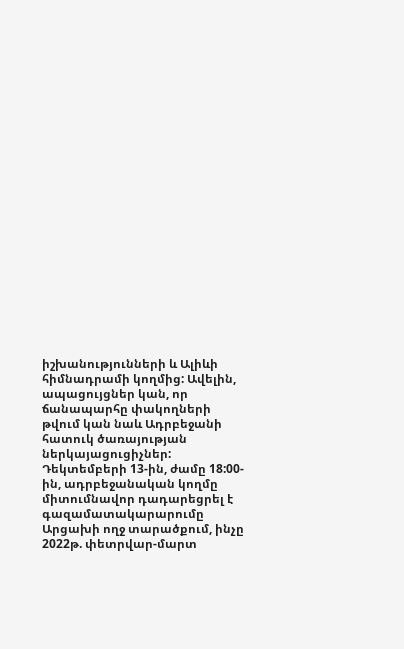իշխանությունների և Ալիևի հիմնադրամի կողմից: Ավելին, ապացույցներ կան, որ ճանապարհը փակողների թվում կան նաև Ադրբեջանի հատուկ ծառայության ներկայացուցիչներ:
Դեկտեմբերի 13-ին, ժամը 18:00-ին, ադրբեջանական կողմը միտումնավոր դադարեցրել է գազամատակարարումը Արցախի ողջ տարածքում, ինչը 2022թ. փետրվար-մարտ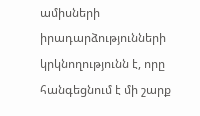ամիսների իրադարձությունների կրկնողությունն է, որը հանգեցնում է մի շարք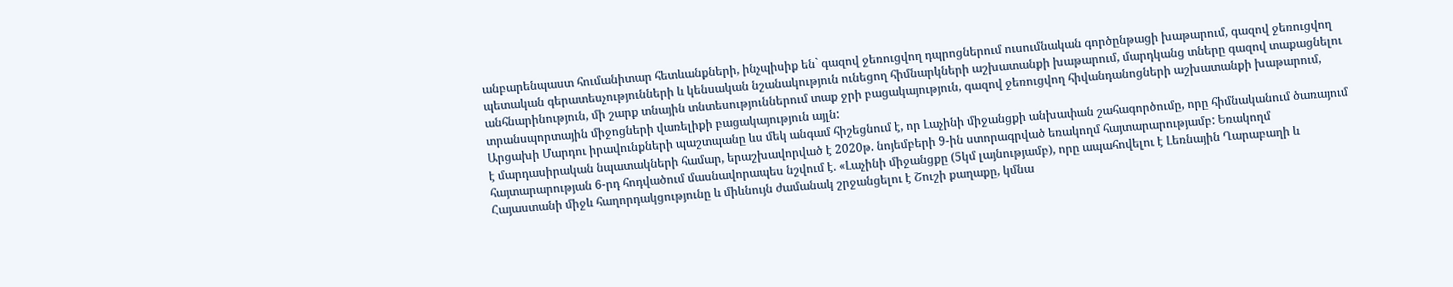անբարենպաստ հումանիտար հետևանքների, ինչպիսիք են` գազով ջեռուցվող դպրոցներում ուսումնական գործընթացի խաթարում, գազով ջեռուցվող պետական գերատեսչությունների և կենսական նշանակություն ունեցող հիմնարկների աշխատանքի խաթարում, մարդկանց տները գազով տաքացնելու անհնարինություն, մի շարք տնային տնտեսություններում տաք ջրի բացակայություն, գազով ջեռուցվող հիվանդանոցների աշխատանքի խաթարում, տրանսպորտային միջոցների վառելիքի բացակայություն այլն:
Արցախի Մարդու իրավունքների պաշտպանը ևս մեկ անգամ հիշեցնում է, որ Լաչինի միջանցքի անխափան շահագործումը, որը հիմնականում ծառայում է մարդասիրական նպատակների համար, երաշխավորված է 2020թ. նոյեմբերի 9-ին ստորագրված եռակողմ հայտարարությամբ: Եռակողմ հայտարարության 6-րդ հոդվածում մասնավորապես նշվում է. «Լաչինի միջանցքը (5կմ լայնությամբ), որը ապահովելու է Լեռնային Ղարաբաղի և Հայաստանի միջև հաղորդակցությունը և միևնույն ժամանակ շրջանցելու է Շուշի քաղաքը, կմնա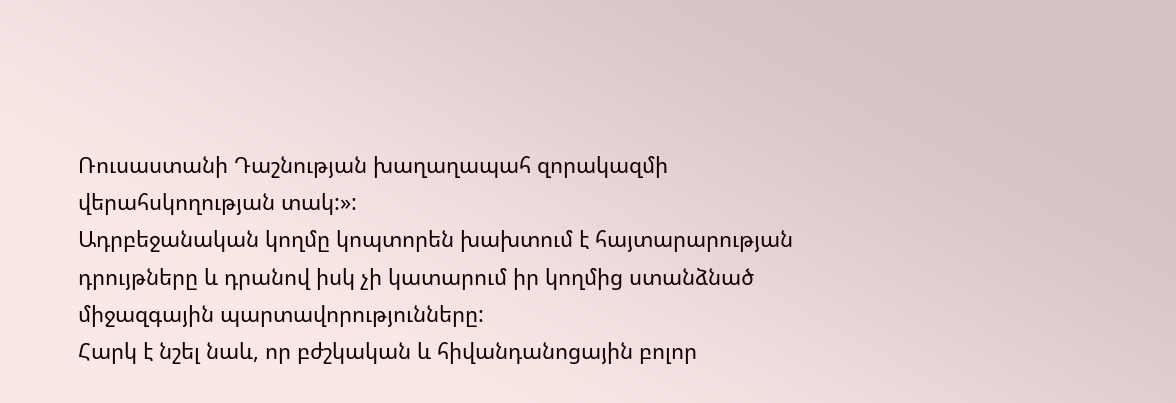Ռուսաստանի Դաշնության խաղաղապահ զորակազմի վերահսկողության տակ:»:
Ադրբեջանական կողմը կոպտորեն խախտում է հայտարարության դրույթները և դրանով իսկ չի կատարում իր կողմից ստանձնած միջազգային պարտավորությունները:
Հարկ է նշել նաև, որ բժշկական և հիվանդանոցային բոլոր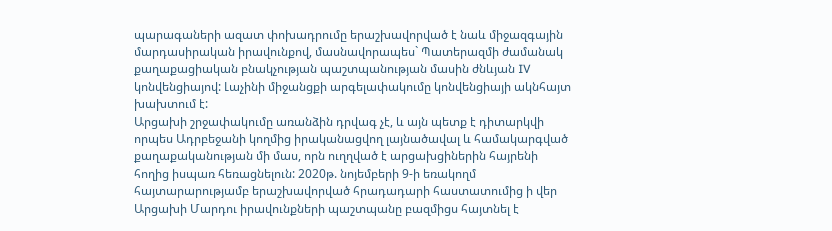պարագաների ազատ փոխադրումը երաշխավորված է նաև միջազգային մարդասիրական իրավունքով, մասնավորապես` Պատերազմի ժամանակ քաղաքացիական բնակչության պաշտպանության մասին ժնևյան IV կոնվենցիայով: Լաչինի միջանցքի արգելափակումը կոնվենցիայի ակնհայտ խախտում է:
Արցախի շրջափակումը առանձին դրվագ չէ, և այն պետք է դիտարկվի որպես Ադրբեջանի կողմից իրականացվող լայնածավալ և համակարգված քաղաքականության մի մաս, որն ուղղված է արցախցիներին հայրենի հողից իսպառ հեռացնելուն: 2020թ. նոյեմբերի 9-ի եռակողմ հայտարարությամբ երաշխավորված հրադադարի հաստատումից ի վեր Արցախի Մարդու իրավունքների պաշտպանը բազմիցս հայտնել է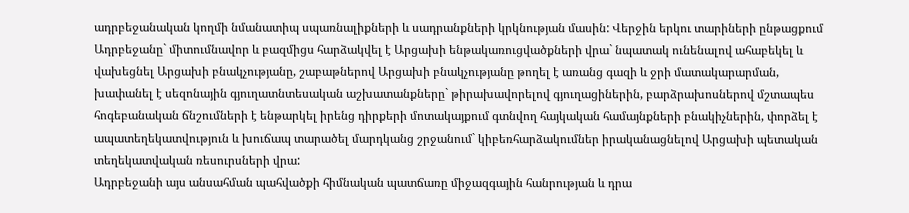ադրբեջանական կողմի նմանատիպ սպառնալիքների և սադրանքների կրկնության մասին: Վերջին երկու տարիների ընթացքում Ադրբեջանը` միտումնավոր և բազմիցս հարձակվել է Արցախի ենթակառուցվածքների վրա` նպատակ ունենալով ահաբեկել և վախեցնել Արցախի բնակչությանը, շաբաթներով Արցախի բնակչությանը թողել է առանց գազի և ջրի մատակարարման, խափանել է սեզոնային գյուղատնտեսական աշխատանքները` թիրախավորելով գյուղացիներին, բարձրախոսներով մշտապես հոգեբանական ճնշումների է ենթարկել իրենց դիրքերի մոտակայքում գտնվող հայկական համայնքների բնակիչներին, փորձել է ապատեղեկատվություն և խուճապ տարածել մարդկանց շրջանում` կիբեռհարձակումներ իրականացնելով Արցախի պետական տեղեկատվական ռեսուրսների վրա:
Ադրբեջանի այս անսահման պահվածքի հիմնական պատճառը միջազգային հանրության և դրա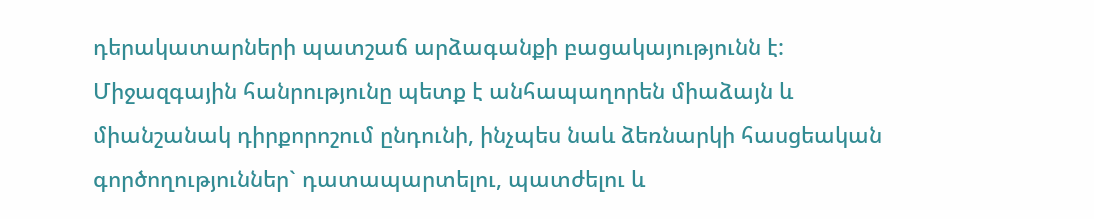դերակատարների պատշաճ արձագանքի բացակայությունն է: Միջազգային հանրությունը պետք է անհապաղորեն միաձայն և միանշանակ դիրքորոշում ընդունի, ինչպես նաև ձեռնարկի հասցեական գործողություններ` դատապարտելու, պատժելու և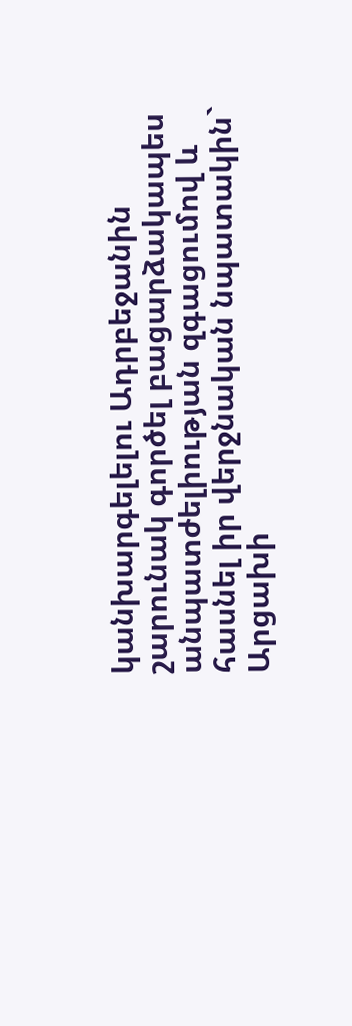կանխարգելելու Ադրբեջանին շարունակ գործել բացարձակապես անպատժելիության զգացումով և հասնել իր վերջնական նպատակին` Արցախի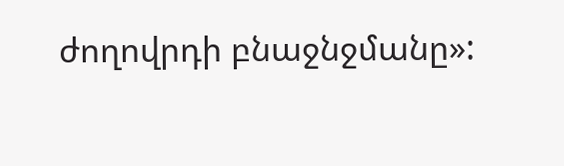ժողովրդի բնաջնջմանը»: